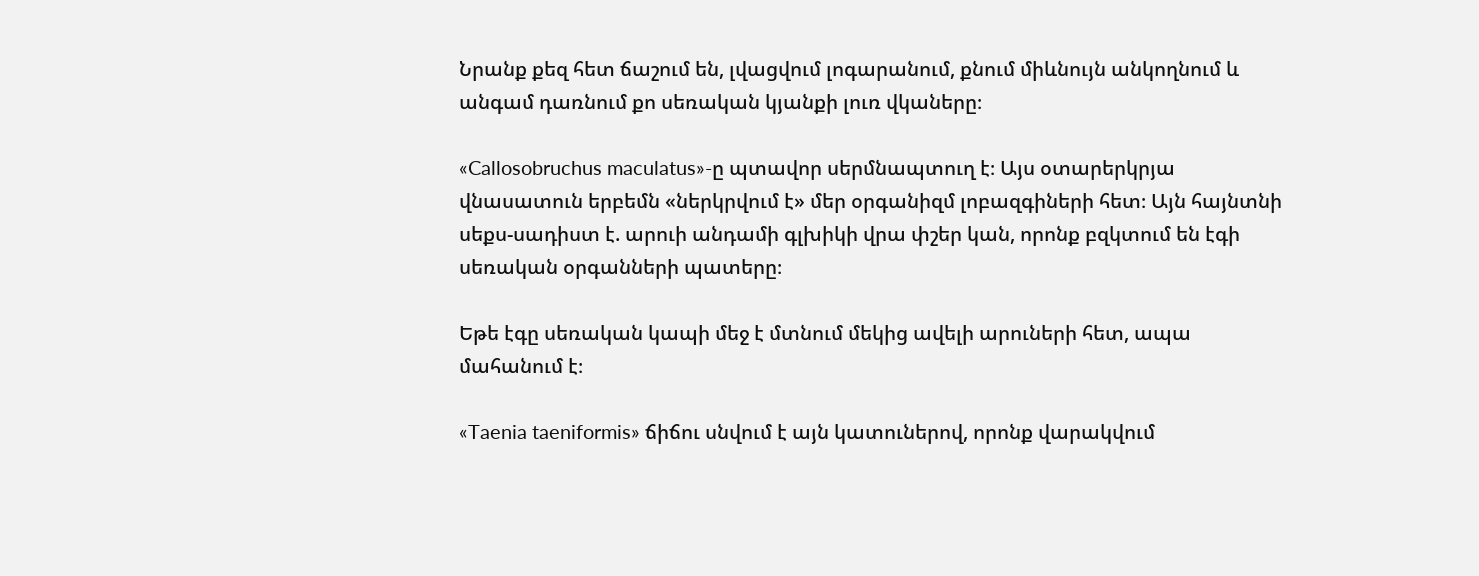Նրանք քեզ հետ ճաշում են, լվացվում լոգարանում, քնում միևնույն անկողնում և անգամ դառնում քո սեռական կյանքի լուռ վկաները։

«Callosobruchus maculatus»-ը պտավոր սերմնապտուղ է։ Այս օտարերկրյա վնասատուն երբեմն «ներկրվում է» մեր օրգանիզմ լոբազգիների հետ։ Այն հայնտնի սեքս-սադիստ է. արուի անդամի գլխիկի վրա փշեր կան, որոնք բզկտում են էգի սեռական օրգանների պատերը։

Եթե էգը սեռական կապի մեջ է մտնում մեկից ավելի արուների հետ, ապա մահանում է։

«Taenia taeniformis» ճիճու սնվում է այն կատուներով, որոնք վարակվում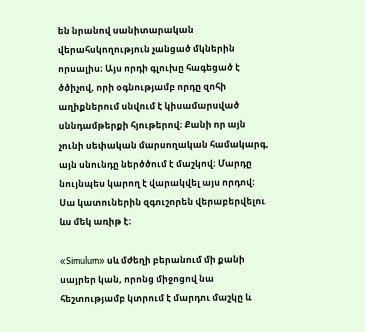են նրանով սանիտարական վերահսկողություն չանցած մկներին որսալիս։ Այս որդի գլուխը հագեցած է ծծիչով, որի օգնությամբ որդը զոհի աղիքներում սնվում է կիսամարսված սննդամթերքի հյութերով։ Քանի որ այն չունի սեփական մարսողական համակարգ, այն սնունդը ներծծում է մաշկով։ Մարդը նույնպես կարող է վարակվել այս որդով։ Սա կատուներին զգուշորեն վերաբերվելու ևս մեկ առիթ է։

«Simulum» սև մժեղի բերանում մի քանի սայրեր կան, որոնց միջոցով նա հեշտությամբ կտրում է մարդու մաշկը և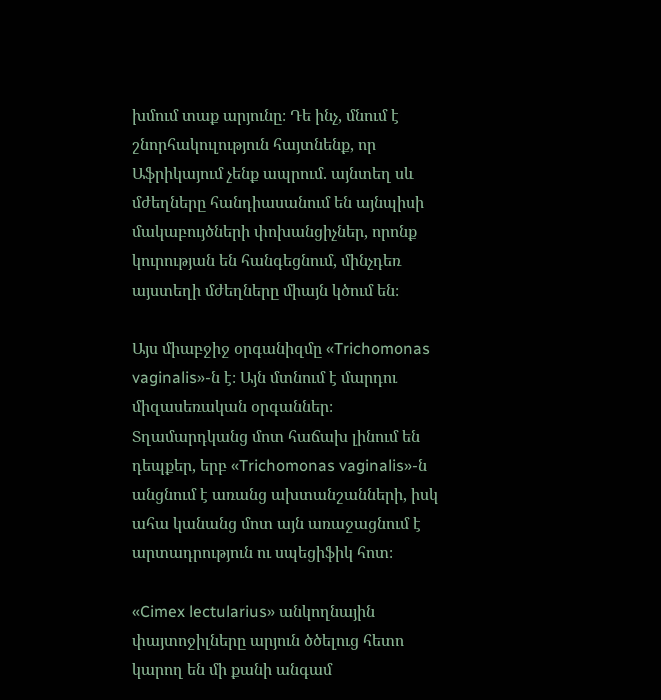խմում տաք արյունը։ Դե ինչ, մնում է շնորհակուլություն հայտնենք, որ Աֆրիկայում չենք ապրում. այնտեղ սև մժեղները հանդիասանում են այնպիսի մակաբույծների փոխանցիչներ, որոնք կուրության են հանգեցնում, մինչդեռ այստեղի մժեղները միայն կծում են։

Այս միաբջիջ օրգանիզմը «Trichomonas vaginalis»-ն է։ Այն մտնում է մարդու միզասեռական օրգաններ։ Տղամարդկանց մոտ հաճախ լինում են դեպքեր, երբ «Trichomonas vaginalis»-ն անցնում է առանց ախտանշանների, իսկ ահա կանանց մոտ այն առաջացնում է արտադրություն ու սպեցիֆիկ հոտ։

«Cimex lectularius» անկողնային փայտոջիլները արյուն ծծելուց հետո կարող են մի քանի անգամ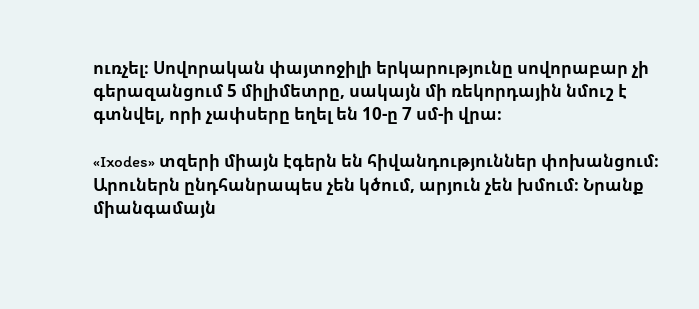ուռչել։ Սովորական փայտոջիլի երկարությունը սովորաբար չի գերազանցում 5 միլիմետրը, սակայն մի ռեկորդային նմուշ է գտնվել, որի չափսերը եղել են 10-ը 7 սմ-ի վրա։

«Ixodes» տզերի միայն էգերն են հիվանդություններ փոխանցում։ Արուներն ընդհանրապես չեն կծում, արյուն չեն խմում։ Նրանք միանգամայն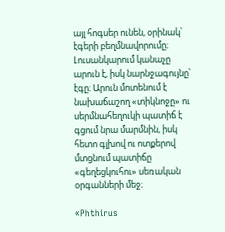այլ հոգսեր ունեն, օրինակ՝ էգերի բեղմնավորումը։ Լուսանկարում կանաչը արուն է, իսկ նարնջագույնը՝ էգը։ Արուն մոտենում է նախաճաշող «տիկնոջը» ու սերմնահեղուկի պատիճ է գցում նրա մարմնին, իսկ հետո գլխով ու ոտքերով մտցնում պատիճը «գեղեցկուհու» սեռական օրգանների մեջ։

«Phthirus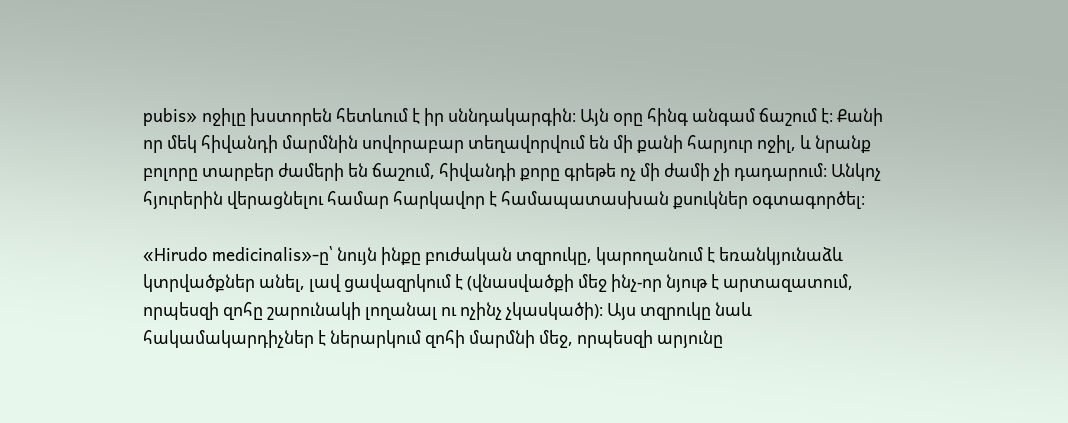pubis» ոջիլը խստորեն հետևում է իր սննդակարգին։ Այն օրը հինգ անգամ ճաշում է։ Քանի որ մեկ հիվանդի մարմնին սովորաբար տեղավորվում են մի քանի հարյուր ոջիլ, և նրանք բոլորը տարբեր ժամերի են ճաշում, հիվանդի քորը գրեթե ոչ մի ժամի չի դադարում։ Անկոչ հյուրերին վերացնելու համար հարկավոր է համապատասխան քսուկներ օգտագործել։

«Hirudo medicinalis»-ը՝ նույն ինքը բուժական տզրուկը, կարողանում է եռանկյունաձև կտրվածքներ անել, լավ ցավազրկում է (վնասվածքի մեջ ինչ-որ նյութ է արտազատում, որպեսզի զոհը շարունակի լողանալ ու ոչինչ չկասկածի)։ Այս տզրուկը նաև հակամակարդիչներ է ներարկում զոհի մարմնի մեջ, որպեսզի արյունը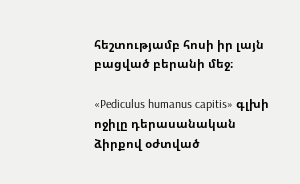հեշտությամբ հոսի իր լայն բացված բերանի մեջ։

«Pediculus humanus capitis» գլխի ոջիլը դերասանական ձիրքով օժտված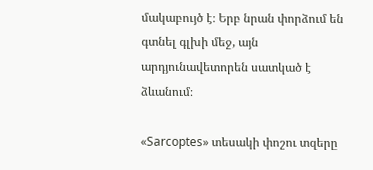մակաբույծ է։ Երբ նրան փորձում են գտնել գլխի մեջ, այն արդյունավետորեն սատկած է ձևանում։

«Sarcoptes» տեսակի փոշու տզերը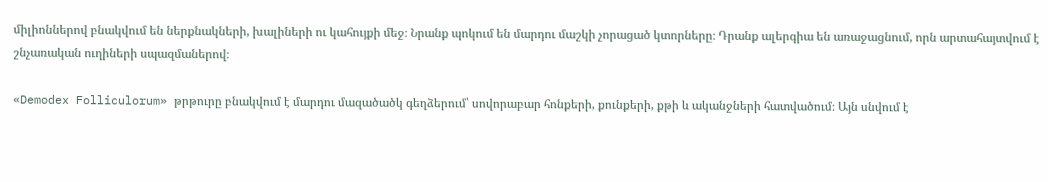միլիոններով բնակվում են ներքնակների, խալիների ու կահույքի մեջ։ Նրանք պոկում են մարդու մաշկի չորացած կտորները։ Դրանք ալերգիա են առաջացնում, որն արտահայտվում է շնչառական ուղիների սպազմաներով։

«Demodex Folliculorum» թրթուրը բնակվում է մարդու մազածածկ գեղձերում՝ սովորաբար հոնքերի, քունքերի, քթի և ականջների հատվածում։ Այն սնվում է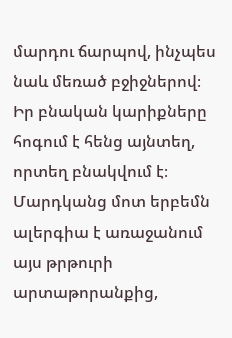մարդու ճարպով, ինչպես նաև մեռած բջիջներով։ Իր բնական կարիքները հոգում է հենց այնտեղ, որտեղ բնակվում է։ Մարդկանց մոտ երբեմն ալերգիա է առաջանում այս թրթուրի արտաթորանքից,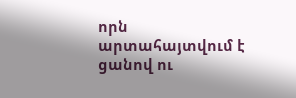որն արտահայտվում է ցանով ու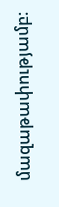մազաթափությամբ։